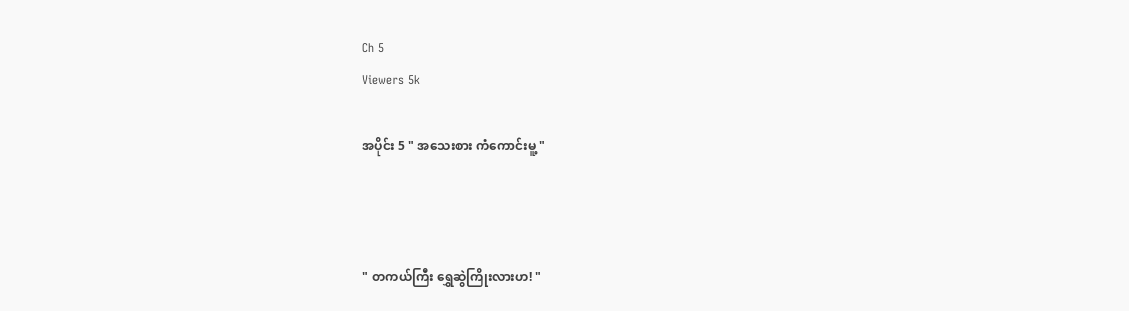Ch 5
Viewers 5k

အပိုင်း 5 " အသေးစား ကံကောင်းမူ့ "



" တကယ်ကြီး ရွှေဆွဲကြိုးလားဟ! "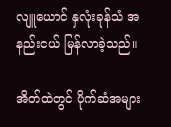လျူယောင် နှလုံးခုန်သံ အနည်းငယ် မြန်လာခဲ့သည်။

အိတ်ထဲတွင် ပိုက်ဆံအများ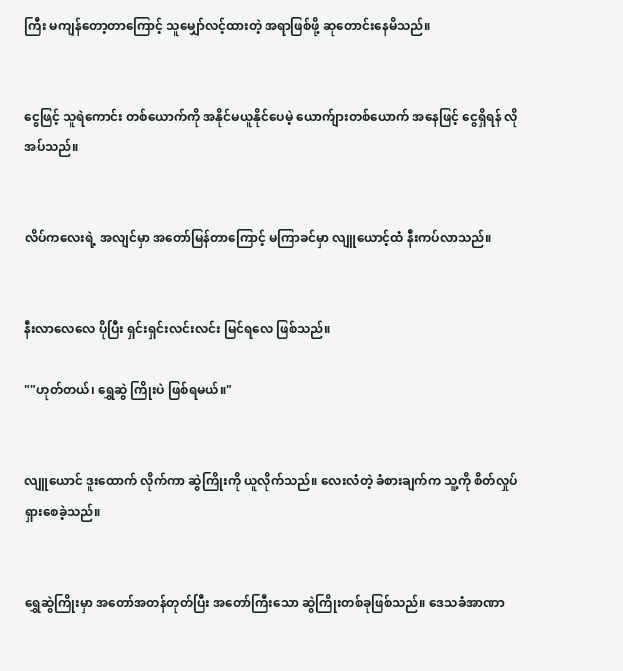ကြီး မကျန်တော့တာကြောင့် သူမျှော်လင့်ထားတဲ့ အရာဖြစ်ဖို့ ဆုတောင်းနေမိသည်။


ငွေဖြင့် သူရဲကောင်း တစ်ယောက်ကို အနိုင်မယူနိုင်ပေမဲ့ ယောက်ျားတစ်ယောက် အနေဖြင့် ငွေရှိရန် လိုအပ်သည်။


လိပ်ကလေးရဲ့ အလျင်မှာ အတော်မြန်တာကြောင့် မကြာခင်မှာ လျူယောင့်ထံ နီးကပ်လာသည်။


နီးလာလေလေ ပိုပြီး ရှင်းရှင်းလင်းလင်း မြင်ရလေ‌ ဖြစ်သည်။

""ဟုတ်တယ်၊ ရွှေဆွဲ ကြိုးပဲ ဖြစ်ရမယ်။"


လျူယောင် ဒူးထောက် လိုက်ကာ ဆွဲကြိုးကို ယူလိုက်သည်။ လေးလံတဲ့ ခံစားချက်က သူ့ကို စိတ်လှုပ်ရှားစေခဲ့သည်။


ရွှေဆွဲကြိုးမှာ အတော်အတန်တုတ်ပြီး အတော်ကြီးသော ဆွဲကြိုးတစ်ခုဖြစ်သည်။ ဒေသခံအာဏာ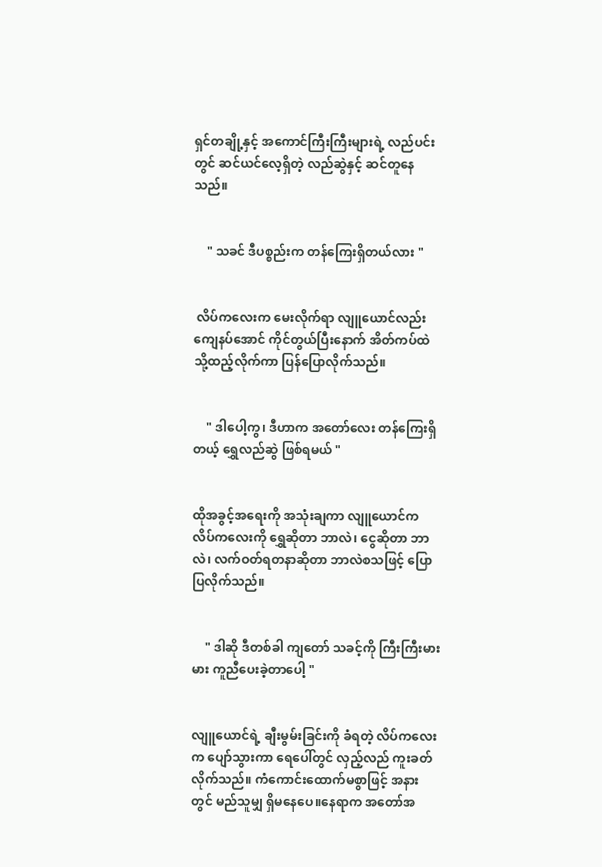ရှင်တချို့နှင့် အကောင်ကြီးကြီးများရဲ့ လည်ပင်းတွင် ဆင်ယင်လေ့ရှိတဲ့ လည်ဆွဲနှင့် ဆင်တူနေသည်။


    " သခင် ဒီပစ္စည်းက တန်ကြေးရှိတယ်လား "


 လိပ်ကလေးက မေးလိုက်ရာ လျူယောင်လည်း ကျေနပ်အောင် ကိုင်တွယ်ပြီးနောက် အိတ်ကပ်ထဲသို့ထည့်လိုက်ကာ ပြန်ပြောလိုက်သည်။


    " ဒါပေါ့ကွ၊ ဒီဟာက အတော်လေး တန်ကြေးရှိတယ့် ရွှေလည်ဆွဲ ဖြစ်ရမယ် "


ထိုအခွင့်အရေးကို အသုံးချကာ လျူယောင်က လိပ်ကလေးကို ရွှေဆိုတာ ဘာလဲ၊ ငွေဆိုတာ ဘာလဲ၊ လက်ဝတ်ရတနာဆိုတာ ဘာလဲစသဖြင့် ပြောပြလိုက်သည်။


    " ဒါဆို ဒီတစ်ခါ ကျတော် သခင့်ကို ကြီးကြီးမားမား ကူညီပေးခဲ့တာပေါ့ "


လျူယောင်ရဲ့ ချီးမွမ်းခြင်းကို ခံရတဲ့ လိပ်ကလေးက ပျော်သွားကာ ရေပေါ်တွင် လှည့်လည် ကူးခတ်လိုက်သည်။ ကံကောင်းထောက်မစွာဖြင့် အနားတွင် မည်သူမျှ ရှိမနေပေ။နေရာက အတော်အ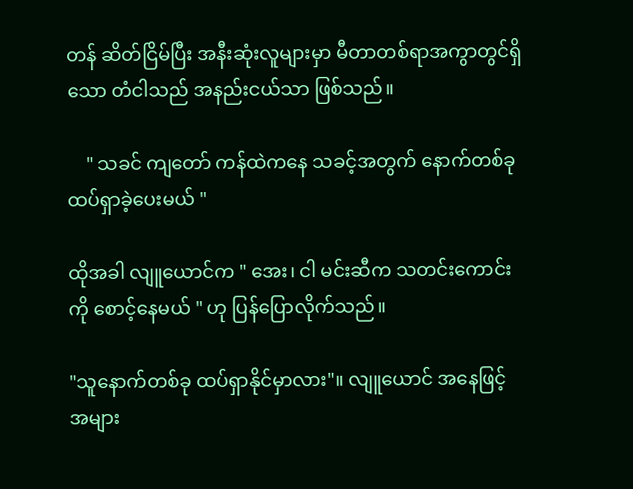တန် ဆိတ်ငြိမ်ပြီး အနီးဆုံးလူများမှာ မီတာတစ်ရာအကွာတွင်ရှိသော တံငါသည် အနည်းငယ်သာ ဖြစ်သည်။

    " သခင် ကျတော် ကန်ထဲကနေ သခင့်အတွက် နောက်တစ်ခု ထပ်ရှာခဲ့ပေးမယ် "

ထိုအခါ လျူယောင်က " အေး၊ ငါ မင်းဆီက သတင်းကောင်းကို စောင့်နေမယ် " ဟု ပြန်ပြောလိုက်သည်။

"သူနောက်တစ်ခု ထပ်ရှာနိုင်မှာလား"။ လျူယောင် အနေဖြင့် အများ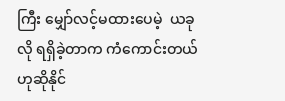ကြီး မျှော်လင့်မထားပေမဲ့  ယခုလို ရရှိခဲ့တာက ကံကောင်းတယ် ဟုဆိုနိုင်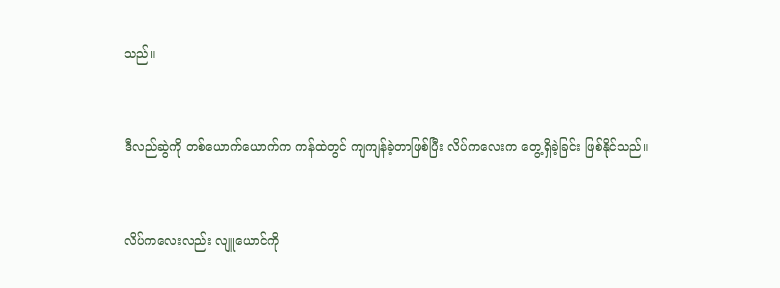သည်။


ဒီလည်ဆွဲကို တစ်ယောက်ယောက်က ကန်ထဲတွင် ကျကျန်ခဲ့တာဖြစ်ပြီး လိပ်ကလေးက တွေ့ရှိခဲ့ခြင်း ဖြစ်နိုင်သည်။


လိပ်ကလေးလည်း လျူယောင်ကို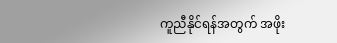ကူညီနိုင်ရန်အတွက် အဖိုး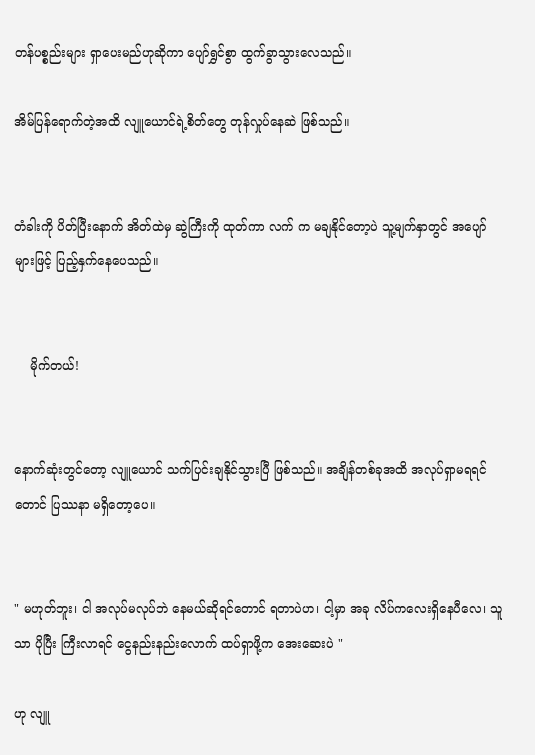တန်ပစ္စည်းများ ရှာပေးမည်ဟုဆိုကာ ပျော်ရွှင်စွာ ထွက်ခွာသွားလေသည်။

အိမ်ပြန်ရောက်တဲ့အထိ လျူယောင်ရဲ့စိတ်တွေ တုန်လှုပ်နေဆဲ ဖြစ်သည်။


တံခါးကို ပိတ်ပြီးနောက် အိတ်ထဲမှ ဆွဲကြီးကို ထုတ်ကာ လက် က မချနိုင်တော့ပဲ သူ့မျက်နှာတွင် အပျော်များဖြင့် ပြည့်နှက်နေပေသည်။


    မိုက်တယ်!


နောက်ဆုံးတွင်တော့ လျူယောင် သက်ပြင်းချနိုင်သွားပြီ ဖြစ်သည်။ အချိန်တစ်ခုအထိ အလုပ်ရှာမရရင်တောင် ပြဿနာ မရှိတော့ပေ။


" မဟုတ်ဘူး၊ ငါ အလုပ်မလုပ်ဘဲ နေမယ်ဆိုရင်တောင် ရတာပဲဟ၊ ငါ့မှာ အခု လိပ်ကလေးရှိနေပီလေ၊ သူသာ ပိုပြီး ကြီးလာရင် ငွေနည်းနည်းလောက် ထပ်ရှာဖို့က အေးဆေးပဲ "

ဟု လျူ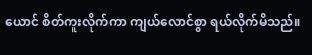ယောင် စိတ်ကူးလိုက်ကာ ကျယ်လောင်စွာ ရယ်လိုက်မိသည်။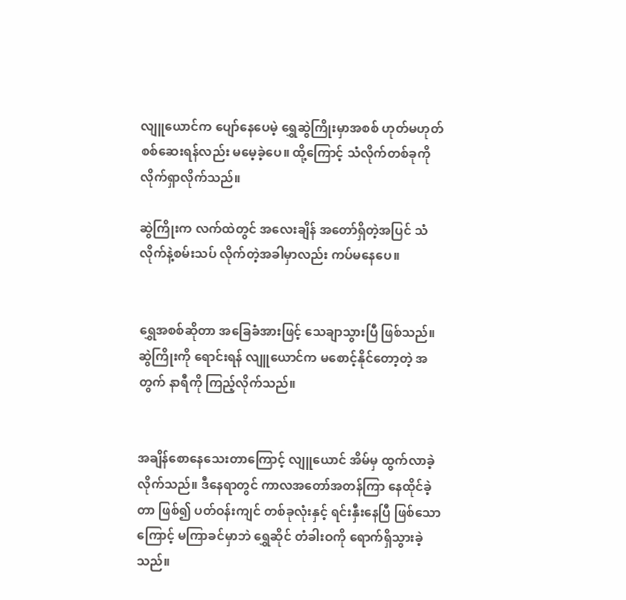လျူ‌ယောင်က ပျော်နေပေမဲ့ ရွှေဆွဲကြိုးမှာအစစ် ဟုတ်မဟုတ် စစ်ဆေးရန်လည်း မမေ့ခဲ့ပေ။ ထို့ကြောင့် သံလိုက်တစ်ခုကို လိုက်ရှာလိုက်သည်။

ဆွဲကြိုးက လက်ထဲတွင် အလေးချိန် အတော်ရှိတဲ့အပြင် သံလိုက်နဲ့စမ်းသပ် လိုက်တဲ့အခါမှာလည်း ကပ်မနေပေ။


ရွှေအစစ်ဆိုတာ အခြေခံအားဖြင့် သေချာသွားပြီ ဖြစ်သည်။ ဆွဲကြိုးကို ရောင်းရန် လျူ‌ယောင်က မစောင့်နိုင်တော့တဲ့ အတွက် နာရီကို ကြည့်လိုက်သည်။


အချိန်စောနေသေးတာကြောင့် လျူယောင် အိမ်မှ ထွက်လာခဲ့လိုက်သည်။ ဒီနေရာတွင် ကာလအတော်အတန်ကြာ နေထိုင်ခဲ့တာ ဖြစ်၍ ပတ်ဝန်းကျင် တစ်ခုလုံးနှင့် ရင်းနှီးနေပြီ ဖြစ်သောကြောင့် မကြာခင်မှာဘဲ ရွှေဆိုင် တံခါးဝကို ရောက်ရှိသွားခဲ့သည်။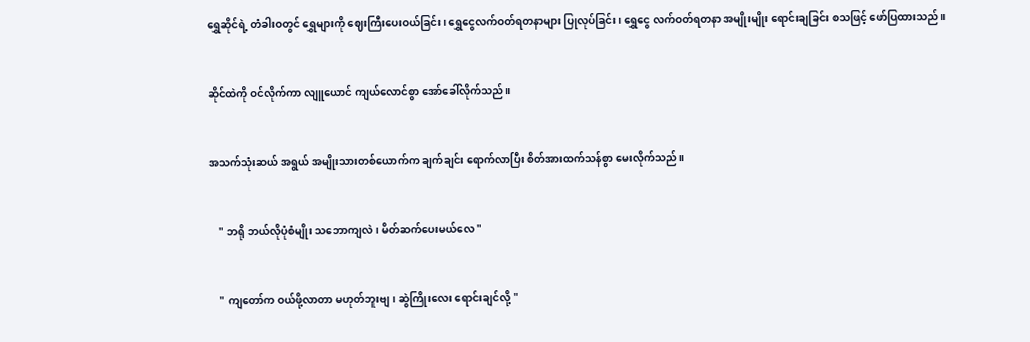ရွှေဆိုင်ရဲ့ တံခါးဝတွင် ရွှေများကို ဈေးကြီးပေးဝယ်ခြင်း၊ ရွှေငွေလက်ဝတ်ရတနာများ ပြုလုပ်ခြင်း၊ ရွှေငွေ လက်ဝတ်ရတနာ အမျိုးမျိုး ရောင်းချခြင်း စသဖြင့် ဖော်ပြထားသည်။


ဆိုင်ထဲကို ဝင်လိုက်ကာ လျူယောင် ကျယ်လောင်စွာ အော်ခေါ်လိုက်သည်။


အသက်သုံးဆယ် အရွယ် အမျိုးသားတစ်ယောက်က ချက်ချင်း ရောက်လာပြီး စိတ်အားထက်သန်စွာ မေးလိုက်သည်။


    " ဘရို ဘယ်လိုပုံစံမျိုး သဘောကျလဲ၊ မိတ်ဆက်ပေးမယ်လေ "


    " ကျတော်က ဝယ်ဖို့လာတာ မဟုတ်ဘူးဗျ၊ ဆွဲကြိုးလေး ရောင်းချင်လို့ "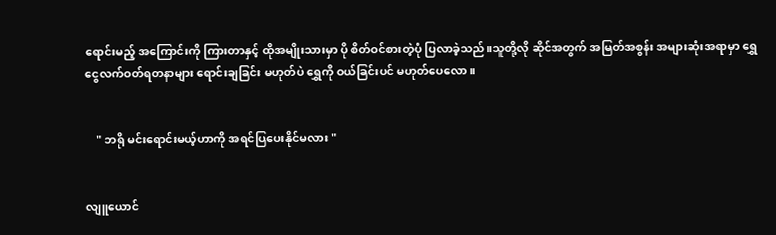ရောင်းမည့် အကြောင်းကို ကြားတာနှင့် ထိုအမျိုးသားမှာ ပို စိတ်ဝင်စားတဲ့ပုံ ပြလာခဲ့သည်။သူတို့လို ဆိုင်အတွက် အမြတ်အစွန်း အများဆုံးအရာမှာ ရွှေငွေလက်ဝတ်ရတနာများ ရောင်းချခြင်း မဟုတ်ပဲ ရွှေကို ဝယ်ခြင်းပင် မဟုတ်ပေလော။


    " ဘရို မင်းရောင်းမယ့်ဟာကို အရင်ပြပေးနိုင်မလား "


လျူ‌ယောင်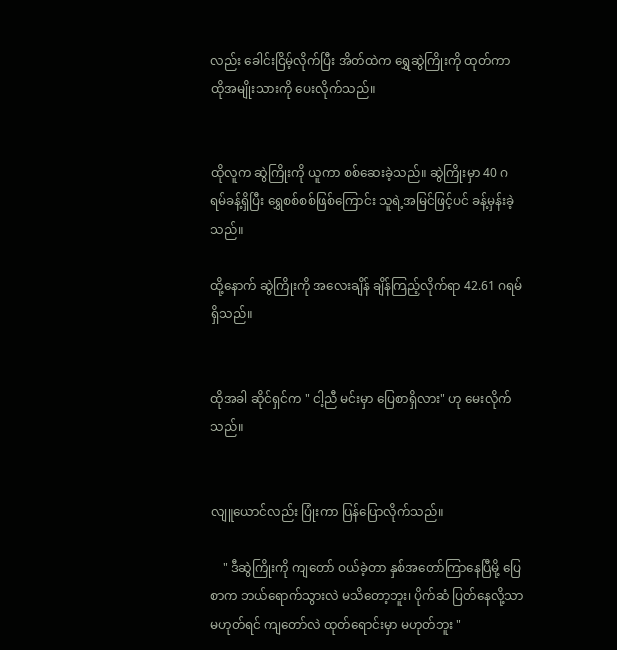လည်း ခေါင်းငြိမ့်လိုက်ပြီး အိတ်ထဲက ရွှေဆွဲကြိုးကို ထုတ်ကာ ထိုအမျိုးသားကို ပေးလိုက်သည်။


ထိုလူက ဆွဲကြိုးကို ယူကာ စစ်ဆေးခဲ့သည်။ ဆွဲကြိုးမှာ 40 ဂရမ်ခန့်ရှိပြီး ရွှေစစ်စစ်ဖြစ်ကြောင်း သူရဲ့အမြင်ဖြင့်ပင် ခန့်မှန်းခဲ့သည်။

ထို့နောက် ဆွဲကြိုးကို အလေးချိန် ချိန်ကြည့်လိုက်ရာ 42.61 ဂရမ်ရှိသည်။


ထိုအခါ ဆိုင်ရှင်က " ငါ့ညီ မင်းမှာ ပြေစာရှိလား" ဟု မေးလိုက်သည်။


လျူယောင်လည်း ပြုံးကာ ပြန်ပြောလိုက်သည်။

    " ဒီဆွဲကြိုးကို ကျတော် ဝယ်ခဲ့တာ နှစ်အတော်ကြာနေပြီမို့ ပြေစာက ဘယ်ရောက်သွားလဲ မသိတော့ဘူး၊ ပိုက်ဆံ ပြတ်နေလို့သာမဟုတ်ရင် ကျတော်လဲ ထုတ်ရောင်းမှာ မဟုတ်ဘူး "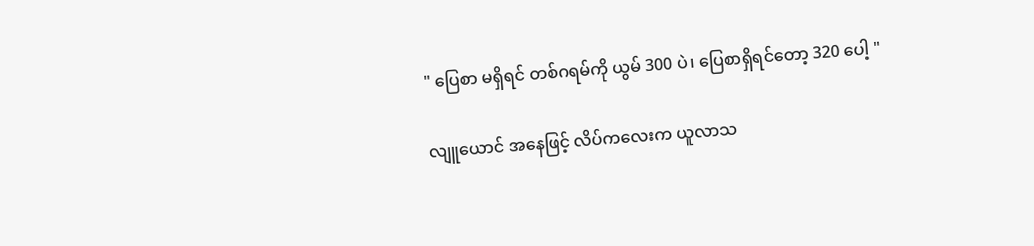" ပြေစာ မရှိရင် တစ်ဂရမ်ကို ယွမ် 300 ပဲ၊ ပြေစာရှိရင်တော့ 320 ပေါ့ "

လျူယောင် အနေဖြင့် လိပ်ကလေးက ယူလာသ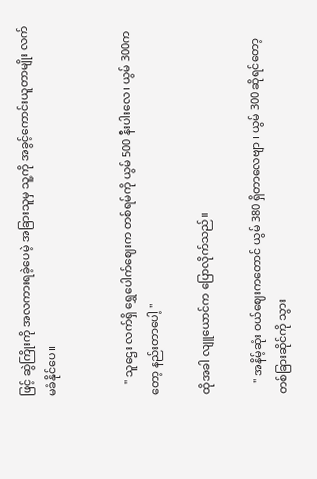ဖြင့် ဆွဲကြိုးကို အလကားရခဲ့ပေမဲ့ အခြားသူမှ သူ့ကို အခွင့်ကောင်းယူတာမျိုး လက်မခံနိုင်ပေ။


    " သူဌေး လက်ရှိ ရွှေပေါက်ဈေးက တစ်ရမ်ကို ယွမ် 500 နီးပါးလေ၊ ယွမ် 300ကတော့ နည်းတာပေါ့ "

ထိုအခါ လျူယောင်က ပြောလိုက်သည်။

    " အနိမ့်ဆုံး ဝယ်ဈေးကတောင် ယွမ် 380 ရှိတာလေဗျာ ၊ ယွမ် 300 ဆိုရင်တော့ တစ်ခြားဆိုင်ကို သွား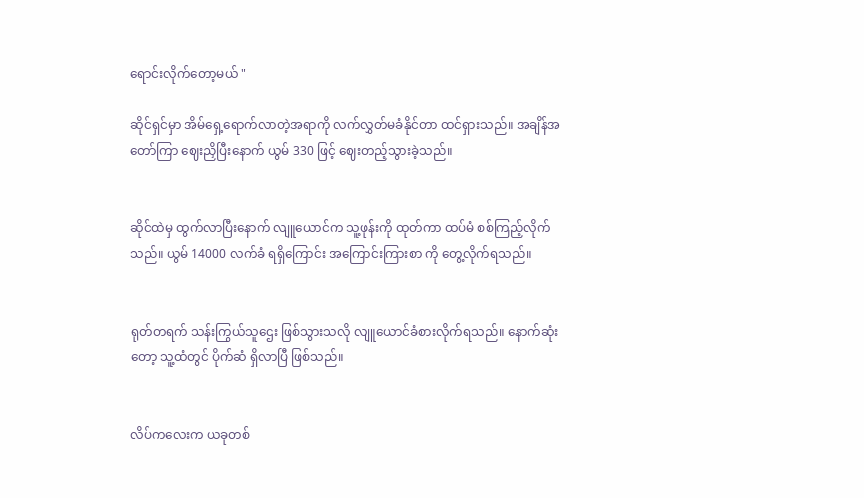ရောင်းလိုက်တော့မယ် "

ဆိုင်ရှင်မှာ အိမ်ရှေ့ရောက်လာတဲ့အရာကို လက်လွှတ်မခံနိုင်တာ ထင်ရှားသည်။ အချိန်အတော်ကြာ ဈေးညှိပြီးနောက် ယွမ် 330 ဖြင့် ဈေးတည့်သွားခဲ့သည်။


ဆိုင်ထဲမှ ထွက်လာပြီးနောက် လျူယောင်က သူ့ဖုန်းကို ထုတ်ကာ ထပ်မံ စစ်ကြည့်လိုက်သည်။ ယွမ် 14000 လက်ခံ ရရှိကြောင်း အကြောင်းကြားစာ ကို တွေ့လိုက်ရသည်။


ရုတ်တရက် သန်းကြွယ်သူဌေး ဖြစ်သွားသလို လျူယောင်ခံစားလိုက်ရသည်။ နောက်ဆုံးတော့ သူ့ထံတွင် ပိုက်ဆံ ရှိလာပြီ ဖြစ်သည်။


လိပ်ကလေးက ယခုတစ်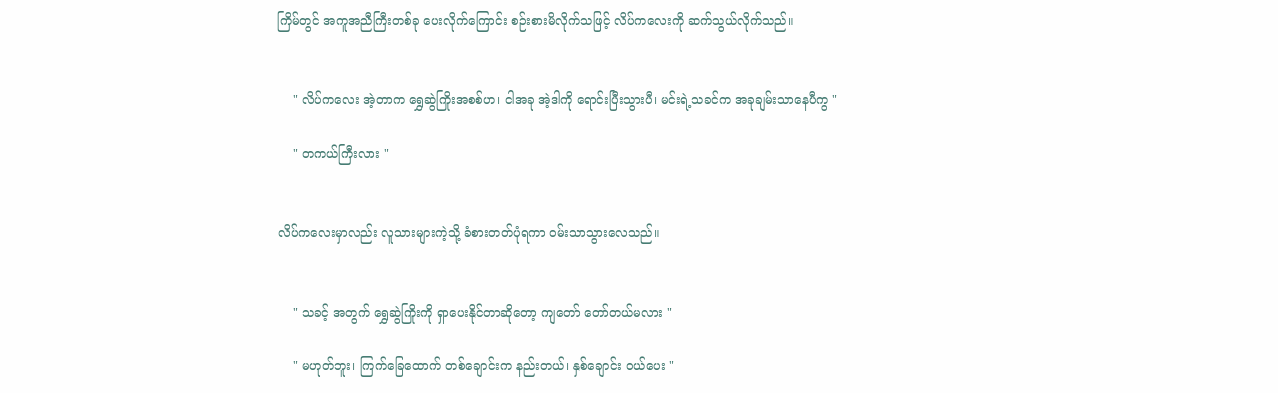ကြိမ်တွင် အကူအညီကြီးတစ်ခု ပေးလိုက်ကြောင်း စဉ်းစားမိလိုက်သဖြင့် လိပ်ကလေးကို ဆက်သွယ်လိုက်သည်။


    " လိပ်ကလေး အဲ့တာက ရွှေဆွဲကြိုးအစစ်ဟ၊ ငါအခု အဲ့ဒါကို ရောင်းပြီးသွားပီ၊ မင်းရဲ့သခင်က အခုချမ်းသာနေပီကွ "

    " တကယ်ကြီးလား "


လိပ်ကလေးမှာလည်း လူသားများကဲ့သို့ ခံစားတတ်ပုံရကာ ဝမ်းသာသွားလေသည်။


    " သခင့် အတွက် ရွှေဆွဲကြိုးကို ရှာပေးနိုင်တာဆိုတော့ ကျတော် တော်တယ်မလား "

    " မဟုတ်ဘူး၊ ကြက်ခြေထောက် တစ်ချောင်းက နည်းတယ်၊ နှစ်ချောင်း ဝယ်ပေး "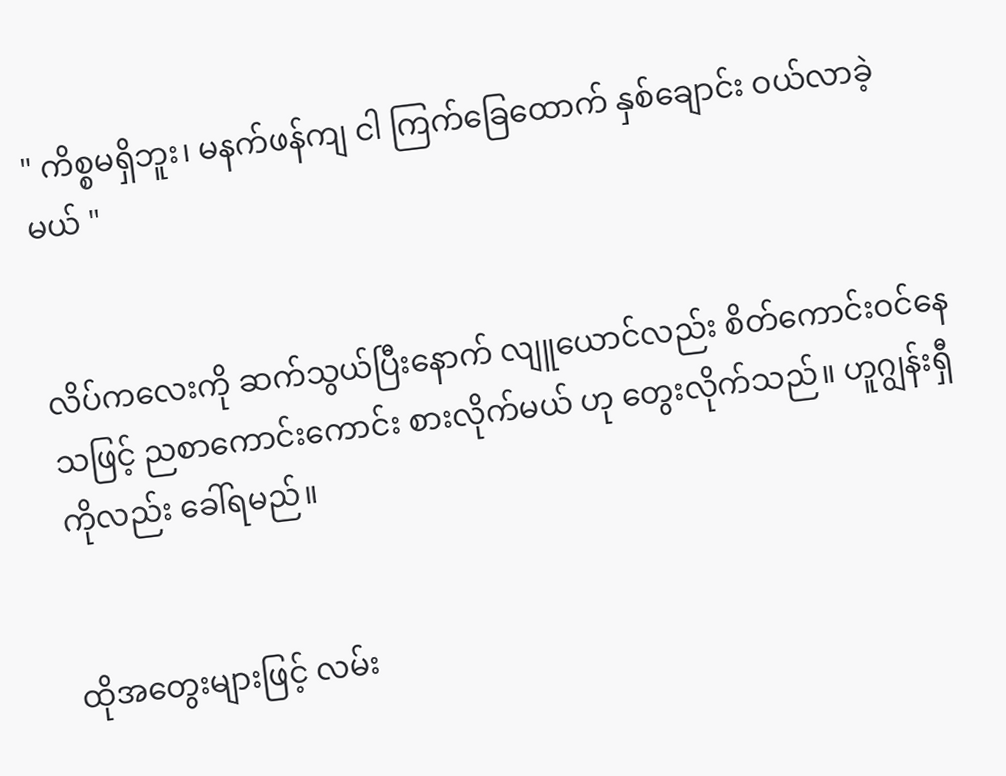" ကိစ္စမရှိဘူး၊ မနက်ဖန်ကျ ငါ ကြက်ခြေထောက် နှစ်ချောင်း ဝယ်လာခဲ့မယ် "


လိပ်ကလေးကို ဆက်သွယ်ပြီးနောက် လျူယောင်လည်း စိတ်ကောင်းဝင်နေသဖြင့် ညစာကောင်းကောင်း စားလိုက်မယ် ဟု တွေးလိုက်သည်။ ဟူဂျွန်းရှီကိုလည်း ခေါ်ရမည်။


ထိုအတွေးများဖြင့် လမ်း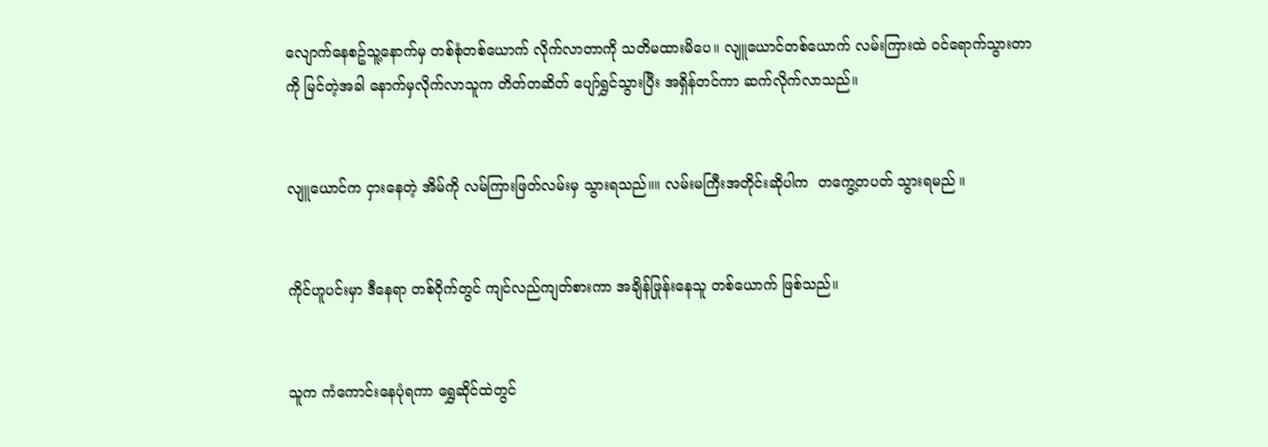လျောက်နေစဥ်သူ့နောက်မှ တစ်စုံတစ်ယောက် လိုက်လာတာကို သတိမထားမိပေ။ လျူယောင်တစ်ယောက် လမ်းကြားထဲ ဝင်ရောက်သွားတာကို မြင်တဲ့အခါ နောက်မှလိုက်လာသူက တိတ်တဆိတ် ပျော်ရွှင်သွားပြီး အရှိန်တင်ကာ ဆက်လိုက်လာသည်။


လျူယောင်က ငှားနေတဲ့ အိမ်ကို လမ်ကြားဖြတ်လမ်းမှ သွားရသည်။။ လမ်းမကြီးအတိုင်းဆိုပါက  တကွေ့တပတ် သွားရမည် ။


ကိုင်ဟူပင်းမှာ ဒီနေရာ တစ်ဝိုက်တွင် ကျင်လည်ကျတ်စားကာ အချိန်ဖြုန်းနေသူ တစ်ယောက် ဖြစ်သည်။


သူက ကံကောင်းနေပုံရကာ ရွှေဆိုင်ထဲတွင်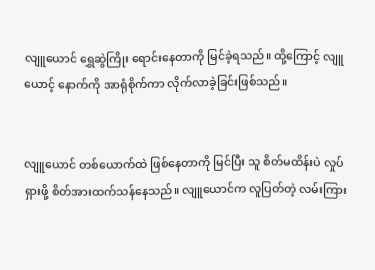လျူယောင် ရွှေဆွဲကြိုး ရောင်းနေတာကို မြင်ခဲ့ရသည်။ ထို့ကြောင့် လျူယောင့် နောက်ကို အာရုံစိုက်ကာ လိုက်လာခဲ့ခြင်းဖြစ်သည်။


လျူယောင် တစ်ယောက်ထဲ ဖြစ်နေတာကို မြင်ပြီး သူ စိတ်မထိန်းပဲ လှုပ်ရှားဖို့ စိတ်အားထက်သန်နေသည်။ လျူယောင်က လူပြတ်တဲ့ လမ်းကြား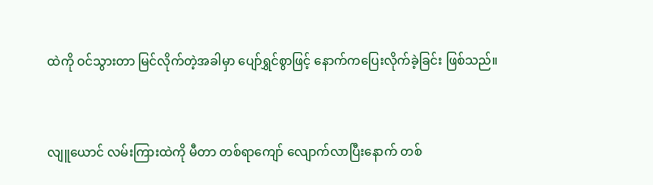ထဲကို ဝင်သွားတာ မြင်လိုက်တဲ့အခါမှာ ပျော်ရွှင်စွာဖြင့် နောက်ကပြေးလိုက်ခဲ့ခြင်း ဖြစ်သည်။


လျူယောင် လမ်းကြားထဲကို မီတာ တစ်ရာကျော် လျောက်လာပြီးနောက် တစ်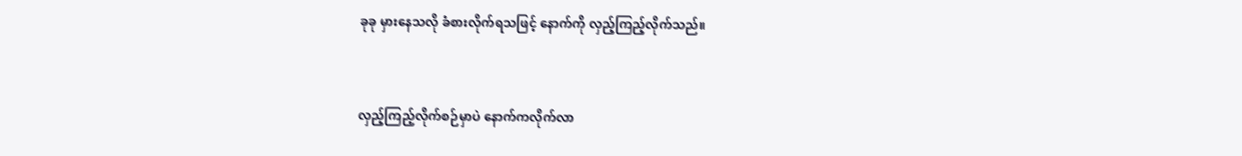ခုခု မှားနေသလို ခံစားလိုက်ရသဖြင့် နောက်ကို လှည့်ကြည့်လိုက်သည်။


လှည့်ကြည့်လိုက်စဉ်မှာပဲ နောက်ကလိုက်လာ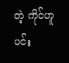တဲ့ ကိုင်ဟူပင်း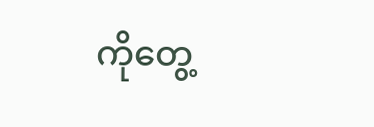ကိုတွေ့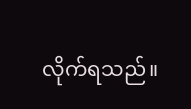လိုက်ရသည်။